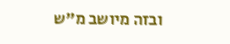ובזה מיושב מ"ש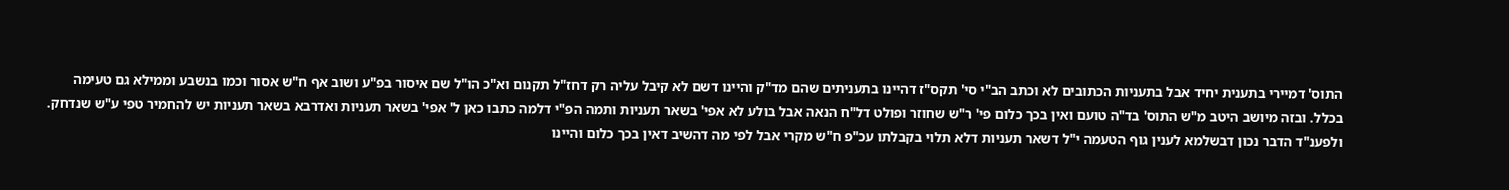התוס' דמיירי בתענית יחיד אבל בתעניות הכתובים לא וכתב הב"י סי' תקס"ז דהיינו בתעניתים שהם מד"ק והיינו דשם לא קיבל עליה רק דחז"ל תקנום וא"כ הו"ל שם איסור בפ"ע ושוב אף ח"ש אסור וכמו בנשבע וממילא גם טעימה בכלל. ובזה מיושב היטב מ"ש התוס' בד"ה טועם ואין בכך כלום פי' ר"ש שחוזר ופולט דל"ח הנאה אבל בולע לא אפי' בשאר תעניות ותמה הפ"י דלמה כתבו כאן ל' אפי' בשאר תעניות ואדרבא בשאר תעניות יש להחמיר טפי ע"ש שנדחק. ולפענ"ד הדבר נכון דבשלמא לענין גוף הטעמה י"ל דשאר תעניות דלא תלוי בקבלתו עכ"פ ח"ש מקרי אבל לפי מה דהשיב דאין בכך כלום והיינו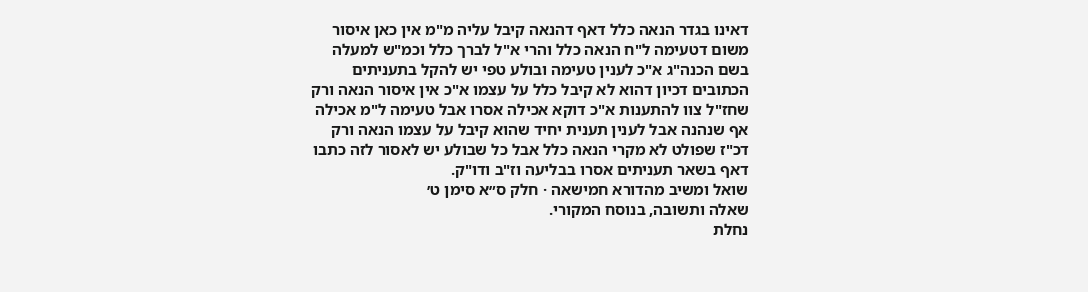דאינו בגדר הנאה כלל דאף דהנאה קיבל עליה מ"מ אין כאן איסור משום דטעימה ל"ח הנאה כלל והרי א"ל לברך כלל וכמ"ש למעלה בשם הכנה"ג א"כ לענין טעימה ובולע טפי יש להקל בתעניתים הכתובים דכיון דהוא לא קיבל כלל על עצמו א"כ אין איסור הנאה ורק שחז"ל צוו להתענות א"כ דוקא אכילה אסרו אבל טעימה ל"מ אכילה אף שנהנה אבל לענין תענית יחיד שהוא קיבל על עצמו הנאה ורק דכ"ז שפולט לא מקרי הנאה כלל אבל כל שבולע יש לאסור לזה כתבו דאף בשאר תעניתים אסרו בבליעה וז"ב ודו"ק.
שואל ומשיב מהדורא חמישאה · חלק ס״א סימן ט׳
שאלה ותשובה, בנוסח המקורי.
נחלת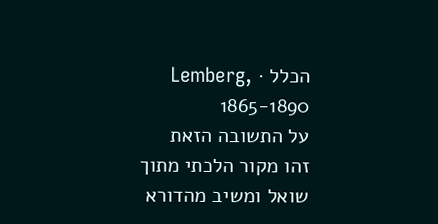הכלל · Lemberg, 1865-1890
על התשובה הזאת
זהו מקור הלכתי מתוך שואל ומשיב מהדורא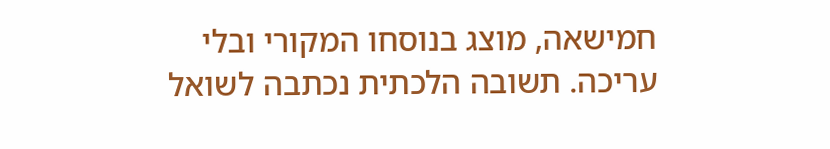חמישאה, מוצג בנוסחו המקורי ובלי עריכה. תשובה הלכתית נכתבה לשואל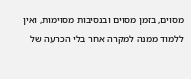מסוים, בזמן מסוים ובנסיבות מסוימות, ואין ללמוד ממנה למקרה אחר בלי הכרעה של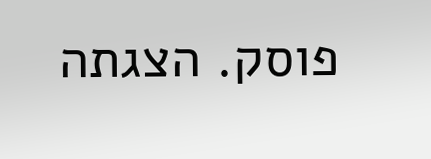פוסק. הצגתה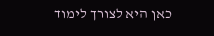כאן היא לצורך לימוד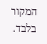המקור בלבד.